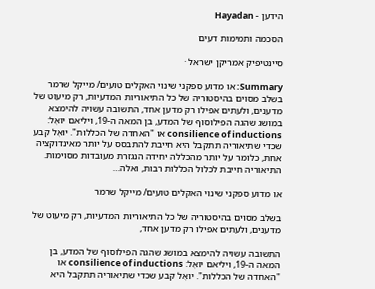הידען - Hayadan

הסכמה ותמימות דעים

סיינטיפיק אמריקן ישראל ·

Summary: או מדוע ספקני שינוי האקלים טועים/ מייקל שרמר בשלב מסוים בהיסטוריה של כל התיאוריות המדעיות, רק מיעוט של מדענים, ולעתים אפילו רק מדען אחד, התשובה עשויה להימצא במושג שהגה הפילוסוף של המדע, בן המאה ה-19, ויליאם יוּאֶל: consilience of inductions או "האחדה של הכללות". יוּאֶל קבע שכדי שתיאוריה תתקבל היא חייבת להתבסס על יותר מאינדוקציה אחת, כלומר על יותר מהכללה יחידה הנגזרת מעובדות מסוימות. התיאוריה חייבת לכלול הכללות רבות, ואלה…

או מדוע ספקני שינוי האקלים טועים/ מייקל שרמר

בשלב מסוים בהיסטוריה של כל התיאוריות המדעיות, רק מיעוט של מדענים, ולעתים אפילו רק מדען אחד,

התשובה עשויה להימצא במושג שהגה הפילוסוף של המדע, בן המאה ה-19, ויליאם יוּאֶל: consilience of inductions או "האחדה של הכללות". יוּאֶל קבע שכדי שתיאוריה תתקבל היא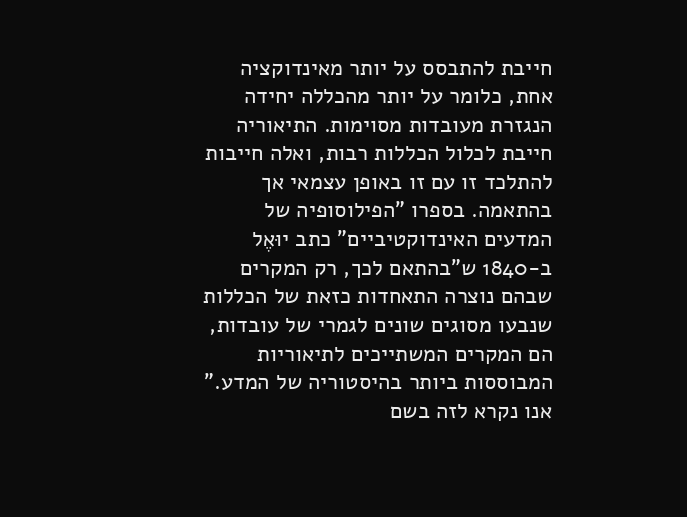חייבת להתבסס על יותר מאינדוקציה אחת, כלומר על יותר מהכללה יחידה הנגזרת מעובדות מסוימות. התיאוריה חייבת לכלול הכללות רבות, ואלה חייבות להתלכד זו עם זו באופן עצמאי אך בהתאמה. בספרו "הפילוסופיה של המדעים האינדוקטיביים" כתב יוּאֶל ב-1840 ש"בהתאם לכך, רק המקרים שבהם נוצרה התאחדות כזאת של הכללות שנבעו מסוגים שונים לגמרי של עובדות, הם המקרים המשתייכים לתיאוריות המבוססות ביותר בהיסטוריה של המדע." אנו נקרא לזה בשם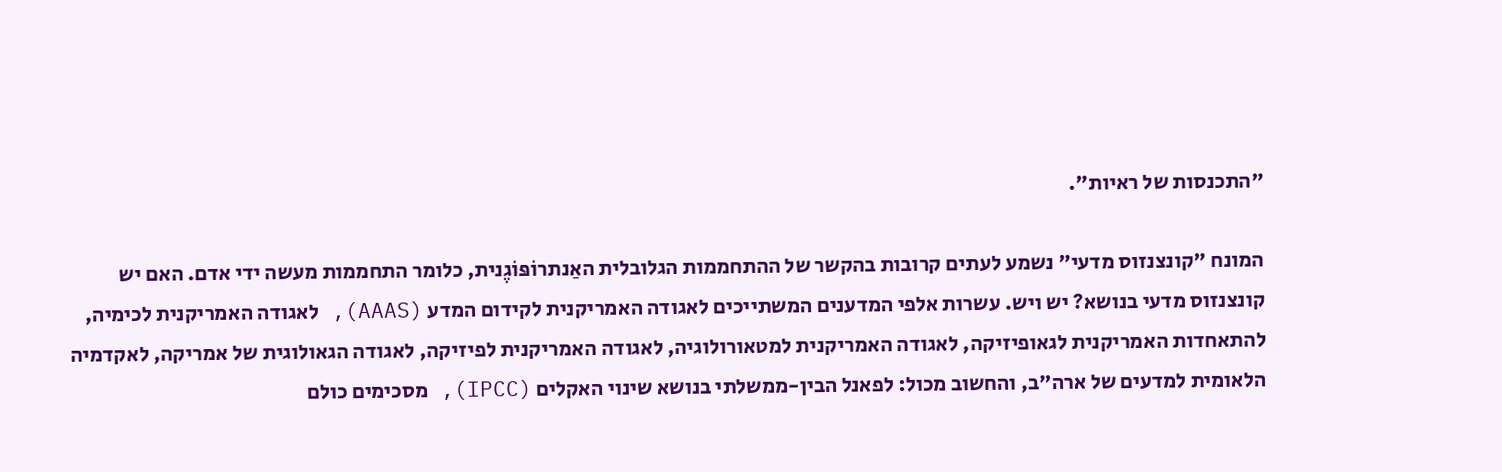"התכנסות של ראיות".

המונח "קונצנזוס מדעי" נשמע לעתים קרובות בהקשר של ההתחממות הגלובלית האַנתרוֹפּוֹגֶנית, כלומר התחממות מעשה ידי אדם. האם יש קונצנזוס מדעי בנושא? יש ויש. עשרות אלפי המדענים המשתייכים לאגודה האמריקנית לקידום המדע (AAAS), לאגודה האמריקנית לכימיה, להתאחדות האמריקנית לגאופיזיקה, לאגודה האמריקנית למטאורולוגיה, לאגודה האמריקנית לפיזיקה, לאגודה הגאולוגית של אמריקה, לאקדמיה הלאומית למדעים של ארה"ב, והחשוב מכול: לפאנל הבין-ממשלתי בנושא שינוי האקלים (IPCC), מסכימים כולם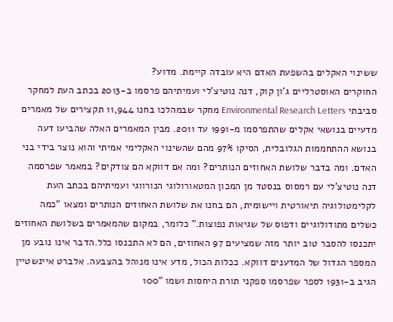ששינוי האקלים בהשפעת האדם היא עובדה קיימת. מדוע?
החוקרים האוסטרליים ג'ון קוק, דנה נוטיצ'לי ועמיתיהם פרסמו ב-2013 בכתב העת למחקר סביבתי Environmental Research Letters מחקר שבמהלכו בחנו 11,944 תקצירים של מאמרים מדעיים בנושאי אקלים שהתפרסמו מ-1991 עד 2011. מבין המאמרים האלה שהביעו דעה בנושא ההתחממות הגלובלית, הסיקו 97% מהם שהשינוי האקלימי אמיתי והוא נוצר בידי בני האדם. ומה בדבר שלושת האחוזים הנותרים? ומה אם דווקא הם צודקים? במאמר שפרסמה דנה נוטיצ'לי עם רמסוס בנסטד מן המכון המטאורולוגי הנורווגי ועמיתיהם בכתב העת לקלימטולוגיה תיאורטית ויישומית, הם בחנו את שלושת האחוזים הנותרים ומצאו "כמה כשלים מתודולוגיים ודפוס של שגיאות נפוצות." כלומר, במקום שהמאמרים בשלושת האחוזים יתכנסו להסבר טוב יותר מזה שמציעים 97 האחוזים, הם לא התכנסו כלל.הדבר אינו נובע מן המספר הגדול של המדענים דווקא. ככלות הכול, מדע אינו מנוהל בהצבעה. אלברט איינשטיין הגיב ב-1931 לספר שפרסמו ספקני תורת היחסות ושמו "100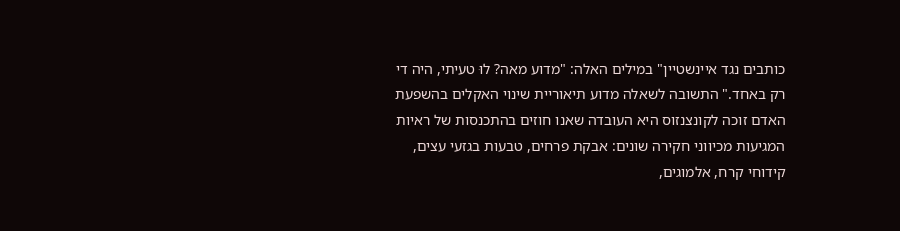כותבים נגד איינשטיין" במילים האלה: "מדוע מאה? לוּ טעיתי, היה די רק באחד." התשובה לשאלה מדוע תיאוריית שינוי האקלים בהשפעת האדם זוכה לקונצנזוס היא העובדה שאנו חוזים בהתכנסות של ראיות המגיעות מכיווני חקירה שונים: אבקת פרחים, טבעות בגזעי עצים, קידוחי קרח, אלמוגים,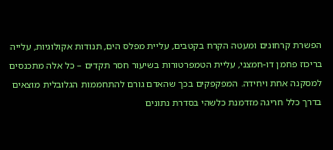הפשרת קרחונים ומעטה הקרח בקטבים, עליית מפלס הים, תנודות אקולוגיות, עלייה בריכוז פחמן דו-חמצני, עליית הטמפרטורות בשיעור חסר תקדים – כל אלה מתכנסים למסקנה אחת ויחידה. המפקפקים בכך שהאדם גורם להתחממות הגלובלית מוצאים בדרך כלל חריגה מזדמנת כלשהי בסדרת נתונים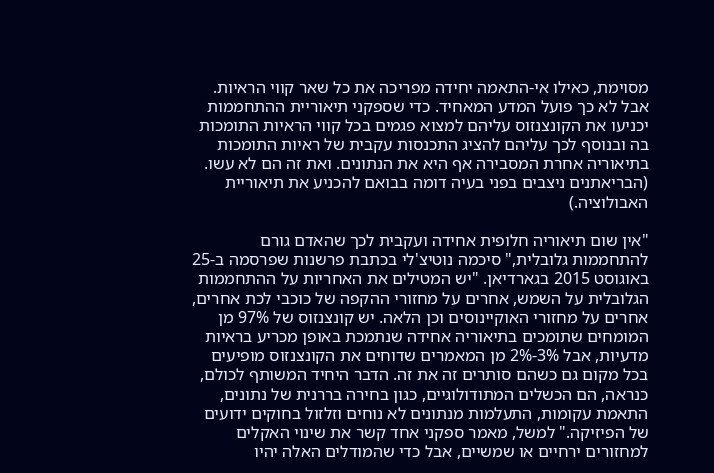מסוימת, כאילו אי-התאמה יחידה מפריכה את כל שאר קווי הראיות. אבל לא כך פועל המדע המאחיד. כדי שספקני תיאוריית ההתחממות יכניעו את הקונצנזוס עליהם למצוא פגמים בכל קווי הראיות התומכות בה ובנוסף לכך עליהם להציג התכנסות עקבית של ראיות התומכות בתיאוריה אחרת המסבירה אף היא את הנתונים. ואת זה הם לא עשו. (הבריאתנים ניצבים בפני בעיה דומה בבואם להכניע את תיאוריית האבולוציה.)

"אין שום תיאוריה חלופית אחידה ועקבית לכך שהאדם גורם להתחממות גלובלית," סיכמה נוטיצ'לי בכתבת פרשנות שפרסמה ב-25 באוגוסט 2015 בגארדיאן. "יש המטילים את האחריות על ההתחממות הגלובלית על השמש, אחרים על מחזורי ההקפה של כוכבי לכת אחרים, אחרים על מחזורי האוקיינוסים וכן הלאה. יש קונצנזוס של 97% מן המומחים שתומכים בתיאוריה אחידה שנתמכת באופן מכריע בראיות מדעיות, אבל 3%-2% מן המאמרים שדוחים את הקונצנזוס מופיעים בכל מקום גם כשהם סותרים זה את זה. הדבר היחיד המשותף לכולם, כנראה, הם הכשלים המתודולוגיים, כגון בחירה בררנית של נתונים, התאמת עקומות, התעלמות מנתונים לא נוחים וזלזול בחוקים ידועים של הפיזיקה." למשל, מאמר ספקני אחד קשר את שינוי האקלים למחזורים ירחיים או שמשיים, אבל כדי שהמודלים האלה יהיו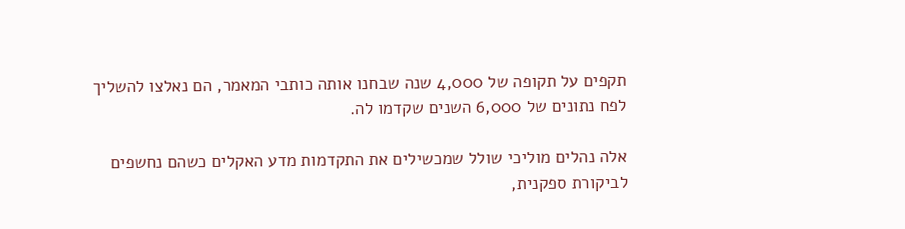תקפים על תקופה של 4,000 שנה שבחנו אותה כותבי המאמר, הם נאלצו להשליך לפח נתונים של 6,000 השנים שקדמו לה.

אלה נהלים מוליכי שולל שמכשילים את התקדמות מדע האקלים כשהם נחשפים לביקורת ספקנית,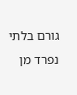גורם בלתי נפרד מן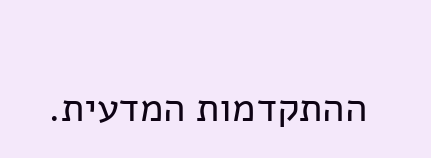ההתקדמות המדעית.